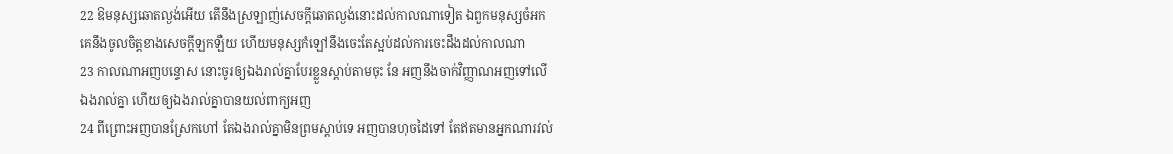22 ឱមនុស្សឆោតល្ងង់អើយ តើនឹងស្រឡាញ់សេចក្តីឆោតល្ងង់នោះដល់កាលណាទៀត ឯពួកមនុស្សចំអក គេនឹងចូលចិត្តខាងសេចក្តីឡកឡឺយ ហើយមនុស្សកំឡៅនឹងចេះតែស្អប់ដល់ការចេះដឹងដល់កាលណា
23 កាលណាអញបន្ទោស នោះចូរឲ្យឯងរាល់គ្នាបែរខ្លួនស្តាប់តាមចុះ នែ អញនឹងចាក់វិញ្ញាណអញទៅលើឯងរាល់គ្នា ហើយឲ្យឯងរាល់គ្នាបានយល់ពាក្យអញ
24 ពីព្រោះអញបានស្រែកហៅ តែឯងរាល់គ្នាមិនព្រមស្តាប់ទេ អញបានហុចដៃទៅ តែឥតមានអ្នកណារវល់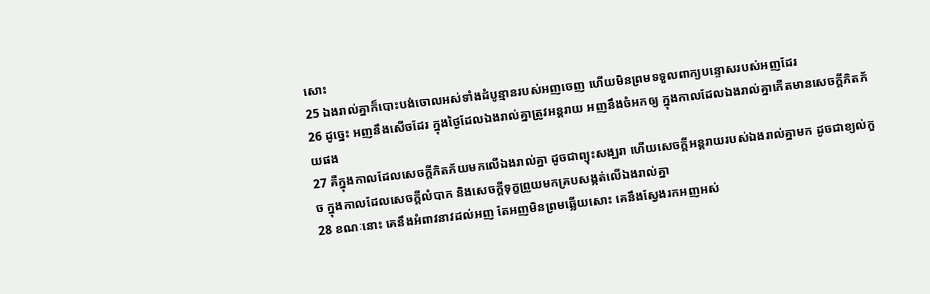សោះ
25 ឯងរាល់គ្នាក៏បោះបង់ចោលអស់ទាំងដំបូន្មានរបស់អញចេញ ហើយមិនព្រមទទួលពាក្យបន្ទោសរបស់អញដែរ
26 ដូច្នេះ អញនឹងសើចដែរ ក្នុងថ្ងៃដែលឯងរាល់គ្នាត្រូវអន្តរាយ អញនឹងចំអកឲ្យ ក្នុងកាលដែលឯងរាល់គ្នាកើតមានសេចក្តីភិតភ័យផង
27 គឺក្នុងកាលដែលសេចក្តីភិតភ័យមកលើឯងរាល់គ្នា ដូចជាព្យុះសង្ឃរា ហើយសេចក្តីអន្តរាយរបស់ឯងរាល់គ្នាមក ដូចជាខ្យល់កួច ក្នុងកាលដែលសេចក្តីលំបាក និងសេចក្តីទុក្ខព្រួយមកគ្របសង្កត់លើឯងរាល់គ្នា
28 ខណៈនោះ គេនឹងអំពាវនាវដល់អញ តែអញមិនព្រមឆ្លើយសោះ គេនឹងស្វែងរកអញអស់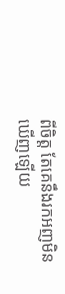ពីចិត្ត តែគេនឹងរកអញមិនឃើញឡើយ